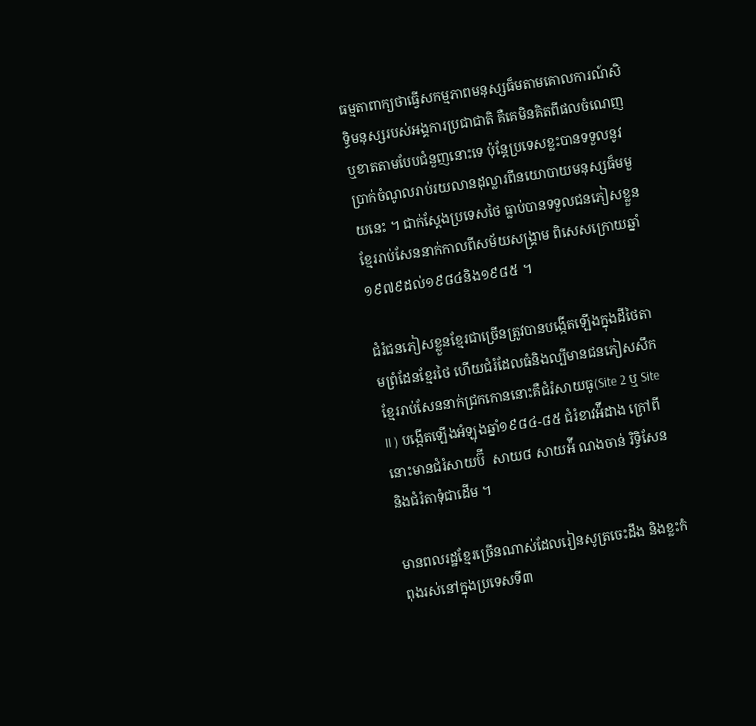ធម្មតាពាក្យថាធ្វើសកម្មភាពមនុស្សធ៏មតាមគោលការណ៍សិទ្ធិមនុស្សរបស់អង្គការប្រជាជាតិ គឺគេមិនគិតពីផលចំណេញ ឬខាតតាមបែបជំនួញនោះទេ ប៉ុន្តែប្រទេសខ្លះបានទទួលនូវប្រាក់ចំណូលរាប់រយលានដុល្លារពីនយោបាយមនុស្សធ៏មមួយនេះ ។ ជាក់ស្តែងប្រទេសថៃ ធ្លាប់បានទទួលជនភៀសខ្លួនខ្មែររាប់សែននាក់កាលពីសម័យសង្រ្គាម ពិសេសក្រោយឆ្នាំ១៩៧៩ដល់១៩៨៤និង១៩៨៥ ។

ជំរំជនភៀសខ្លួនខ្មែរជាច្រើនត្រូវបានបង្កើតឡើងក្នុងដីថៃតាមព្រំដែនខ្មែរថៃ ហើយជំរំដែលធំនិងល្បីមានជនភៀសសឹកខ្មែររាប់សែននាក់ជ្រកកោននោះគឺជំរំសាយធូ(Site 2 ឬ Site II ) បង្កើតឡើងអំឡុងឆ្នាំ១៩៨៤-៨៥ ជំរំខាវអ៉ីដាង ក្រៅពីនោះមានជំរំសាយប៊ី  សាយ៨ សាយអ៉ី ណងចាន់ រិទ្ធិសែន និងជំរំតាទុំជាដើម ។

មានពលរដ្ឋខ្មែរច្រើនណាស់ដែលរៀនសូត្រចេះដឹង និងខ្លះកំពុងរស់នៅក្នុងប្រទេសទី៣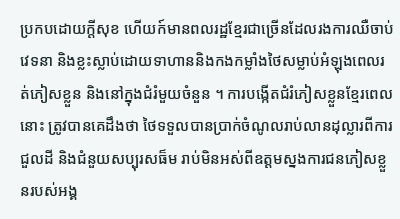ប្រកបដោយក្តីសុខ ហើយក៍មានពលរដ្ឋខ្មែរជាច្រើនដែលរងការឈឺចាប់វេទនា និងខ្លះស្លាប់ដោយទាហាននិងកងកម្លាំងថៃសម្លាប់អំឡុងពេលរត់ភៀសខ្លួន និងនៅក្នុងជំរំមួយចំនួន ។ ការបង្កើតជំរំភៀសខ្លួនខ្មែរពេលនោះ ត្រូវបានគេដឹងថា ថៃទទួលបានប្រាក់ចំណូលរាប់លានដុល្លារពីការជួលដី និងជំនួយសប្បុរសធ៏ម រាប់មិនអស់ពីឧត្តមស្នងការជនភៀសខ្លួនរបស់អង្គ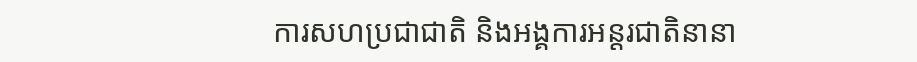ការសហប្រជាជាតិ និងអង្គការអន្តរជាតិនានា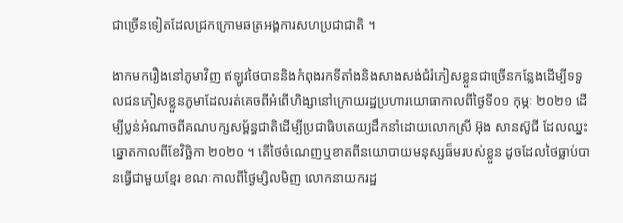ជាច្រើនទៀតដែលជ្រកក្រោមឆត្រអង្គការសហប្រជាជាតិ ។

ងាកមករឿងនៅភូមាវិញ ឥឡូវថៃបាននិងកំពុងរកទីតាំងនិងសាងសង់ជំរំភៀសខ្លួនជាច្រើនកន្លែងដើម្បីទទួលជនភៀសខ្លួនភូមាដែលរត់គេចពីអំពើហិង្សានៅក្រោយរដ្ឋប្រហារយោធាកាលពីថ្ងៃទី០១ កុម្ភៈ ២០២១ ដើម្បីប្លន់អំណាចពីគណបក្សសម្ព័ន្ធជាតិដើម្បីប្រជាធិបតេយ្យដឹកនាំដោយលោកស្រី អ៊ុង សានស៊ូជី ដែលឈ្នះឆ្នោតកាលពីខែវិច្ឆិកា ២០២០ ។ តើថៃចំណេញឬខាតពីនយោបាយមនុស្សធ៏មរបស់ខ្លួន ដូចដែលថៃធ្លាប់បានធ្វើជាមួយខ្មែរ ខណៈកាលពីថ្ងៃម្សិលមិញ លោកនាយករដ្ឋ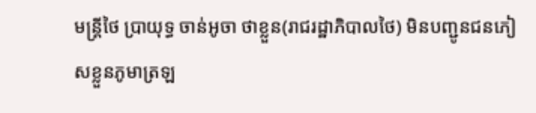មន្រ្តីថៃ ប្រាយុទ្ធ ចាន់អូចា ថាខ្លួន(រាជរដ្ឋាភិបាលថៃ) មិនបញ្ជូនជនភៀសខ្លួនភូមាត្រឡ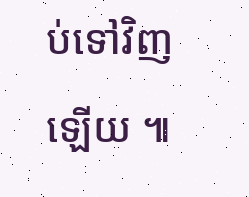ប់ទៅវិញឡើយ ៕